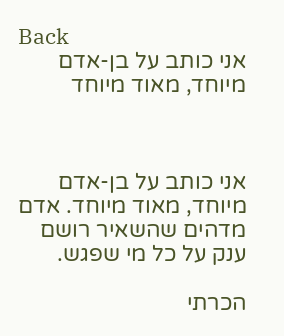Back
אני כותב על בן-אדם מיוחד, מאוד מיוחד



אני כותב על בן-אדם מיוחד, מאוד מיוחד. אדם מדהים שהשאיר רושם ענק על כל מי שפגש.

הכרתי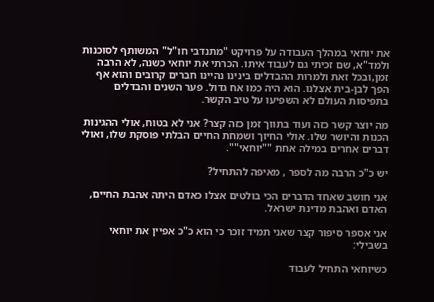את יוחאי במהלך העבודה על פרויקט "מתנדבי חו"ל" המשותף לסוכנות ולמד"א, שם זכיתי גם לעבוד איתו. הכרתי את יוחאי כשנה, לא הרבה זמן,ובכל זאת ולמרות ההבדלים בינינו נהיינו חברים קרובים והוא אף הפך לבן-בית אצלנו. הוא היה כמו אח גדול. פער השנים והבדלים בתפיסות העולם לא השפיעו על טיב הקשר.

מה יוצר קשר כזה ועוד בתווך זמן כזה קצר? אני לא בטוח, אולי ההגינות הכנות והיושר שלו. אולי החיוך ושמחת החיים הבלתי פוסקת שלו, ואולי דברים אחרים במילה אחת ""יוחאי"".

יש כ"כ הרבה מה לספר , מאיפה להתחיל?

אני חושב שאחד הדברים הכי בולטים אצלו כאדם היתה אהבת החיים, האדם ואהבת מדינת ישראל.

אני אספר סיפור קצר שאני תמיד זוכר כי הוא כ"כ אפיין את יוחאי בשבילי:

כשיוחאי התחיל לעבוד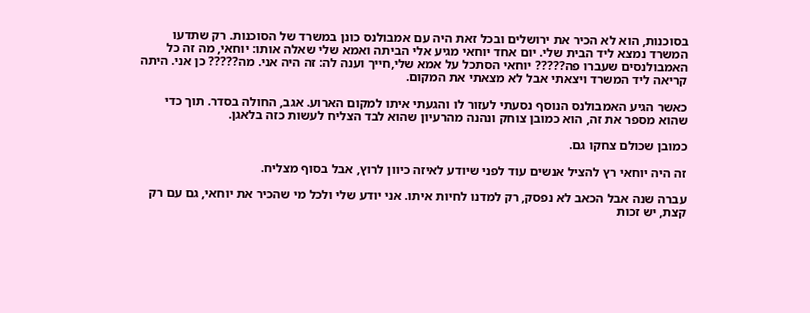בסוכנות, הוא לא הכיר את ירושלים ובכל זאת היה עם אמבולנס כונן במשרד של הסוכנות. רק שתדעו המשרד נמצא ליד הבית שלי. יום אחד יוחאי מגיע אלי הביתה ואמא שלי שאלה אותו: יוחאי, מה זה כל האמבולנסים שעברו פה????? יוחאי הסתכל על אמא שלי,חייך וענה לה: זה היה אני. מה????? כן אני. היתה קריאה ליד המשרד ויצאתי אבל לא מצאתי את המקום.

כאשר הגיע האמבולנס הנוסף נסעתי לעזור לו והגעתי איתו למקום הארוע. אגב, החולה בסדר. תוך כדי שהוא מספר את זה, הוא כמובן צוחק ונהנה מהרעיון שהוא לבד הצליח לעשות כזה בלאגן.

כמובן שכולם צחקו גם.

זה היה יוחאי רץ להציל אנשים עוד לפני שיודע לאיזה כיוון לרוץ, אבל בסוף מצליח.

עברה שנה אבל הכאב לא נפסק, רק למדנו לחיות איתו. אני יודע שלי ולכל מי שהכיר את יוחאי, גם עם רק קצת, יש זכות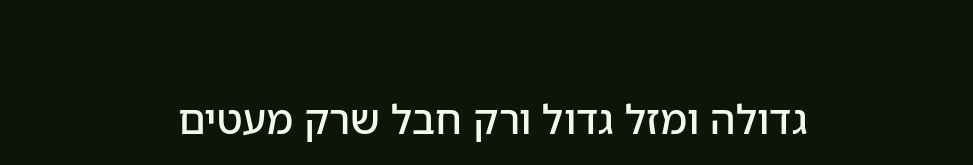גדולה ומזל גדול ורק חבל שרק מעטים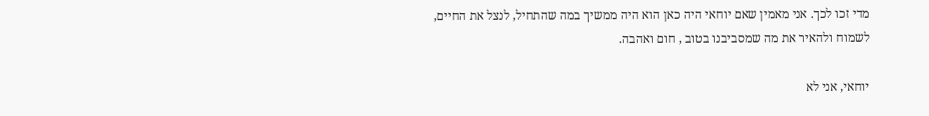מדי זכו לכך. אני מאמין שאם יוחאי היה כאן הוא היה ממשיך במה שהתחיל, לנצל את החיים, לשמוח ולהאיר את מה שמסביבנו בטוב , חום ואהבה.

יוחאי, אני לא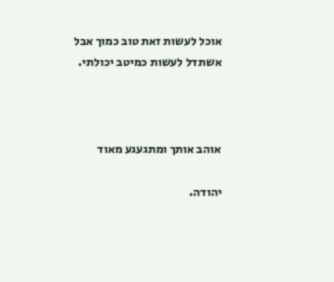אוכל לעשות זאת טוב כמוך אבל אשתדל לעשות כמיטב יכולתי.



אוהב אותך ומתגעגע מאוד

יהודה.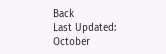Back
Last Updated:
October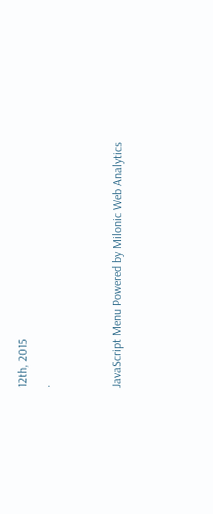12th, 2015
.


JavaScript Menu Powered by Milonic Web Analytics